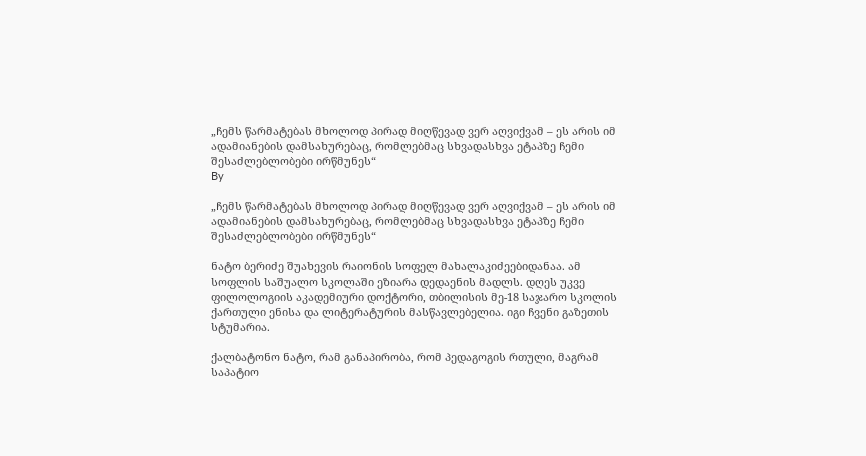„ჩემს წარმატებას მხოლოდ პირად მიღწევად ვერ აღვიქვამ – ეს არის იმ ადამიანების დამსახურებაც, რომლებმაც სხვადასხვა ეტაპზე ჩემი შესაძლებლობები ირწმუნეს“
By

„ჩემს წარმატებას მხოლოდ პირად მიღწევად ვერ აღვიქვამ – ეს არის იმ ადამიანების დამსახურებაც, რომლებმაც სხვადასხვა ეტაპზე ჩემი შესაძლებლობები ირწმუნეს“

ნატო ბერიძე შუახევის რაიონის სოფელ მახალაკიძეებიდანაა. ამ სოფლის საშუალო სკოლაში ეზიარა დედაენის მადლს. დღეს უკვე ფილოლოგიის აკადემიური დოქტორი, თბილისის მე-18 საჯარო სკოლის ქართული ენისა და ლიტერატურის მასწავლებელია. იგი ჩვენი გაზეთის სტუმარია.

ქალბატონო ნატო, რამ განაპირობა, რომ პედაგოგის რთული, მაგრამ საპატიო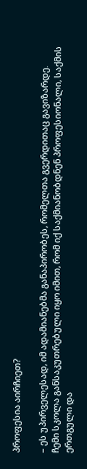პროფესია აირჩიეთ?

– ეს უპირველესად, იმ ადამიანებმა განაპირობეს, რომელთა გვერდითაც გავიზარდე. ჩემი სკოლა განსაკუთრებული იყო იმით, რომ იქ საქმიანობდნენ პროფესიონალი, საქმის ერთგული და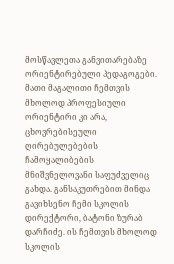მოსწავლეთა განვითარებაზე ორიენტირებული პედაგოგები. მათი მაგალითი ჩემთვის მხოლოდ პროფესიული ორიენტირი კი არა, ცხოვრებისეული ღირებულებების ჩამოყალიბების მნიშვნელოვანი საფუძველიც გახდა. განსაკუთრებით მინდა გავიხსენო ჩემი სკოლის დირექტორი, ბატონი ზურაბ დარჩიძე. ის ჩემთვის მხოლოდ სკოლის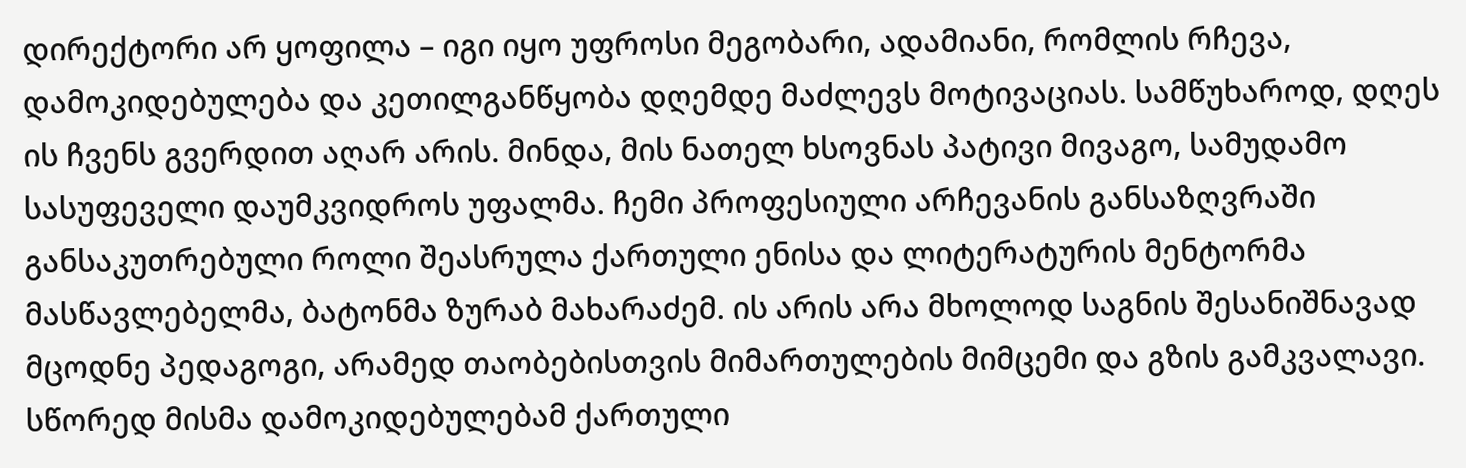დირექტორი არ ყოფილა – იგი იყო უფროსი მეგობარი, ადამიანი, რომლის რჩევა, დამოკიდებულება და კეთილგანწყობა დღემდე მაძლევს მოტივაციას. სამწუხაროდ, დღეს ის ჩვენს გვერდით აღარ არის. მინდა, მის ნათელ ხსოვნას პატივი მივაგო, სამუდამო სასუფეველი დაუმკვიდროს უფალმა. ჩემი პროფესიული არჩევანის განსაზღვრაში განსაკუთრებული როლი შეასრულა ქართული ენისა და ლიტერატურის მენტორმა მასწავლებელმა, ბატონმა ზურაბ მახარაძემ. ის არის არა მხოლოდ საგნის შესანიშნავად მცოდნე პედაგოგი, არამედ თაობებისთვის მიმართულების მიმცემი და გზის გამკვალავი. სწორედ მისმა დამოკიდებულებამ ქართული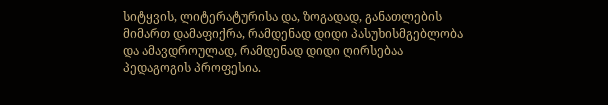სიტყვის, ლიტერატურისა და, ზოგადად, განათლების მიმართ დამაფიქრა, რამდენად დიდი პასუხისმგებლობა და ამავდროულად, რამდენად დიდი ღირსებაა პედაგოგის პროფესია.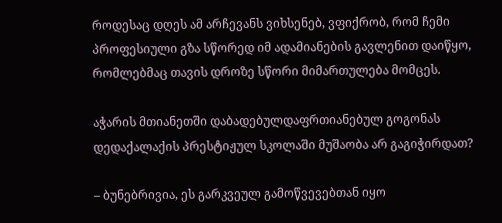როდესაც დღეს ამ არჩევანს ვიხსენებ, ვფიქრობ, რომ ჩემი პროფესიული გზა სწორედ იმ ადამიანების გავლენით დაიწყო, რომლებმაც თავის დროზე სწორი მიმართულება მომცეს.

აჭარის მთიანეთში დაბადებულდაფრთიანებულ გოგონას დედაქალაქის პრესტიჟულ სკოლაში მუშაობა არ გაგიჭირდათ?

– ბუნებრივია, ეს გარკვეულ გამოწვევებთან იყო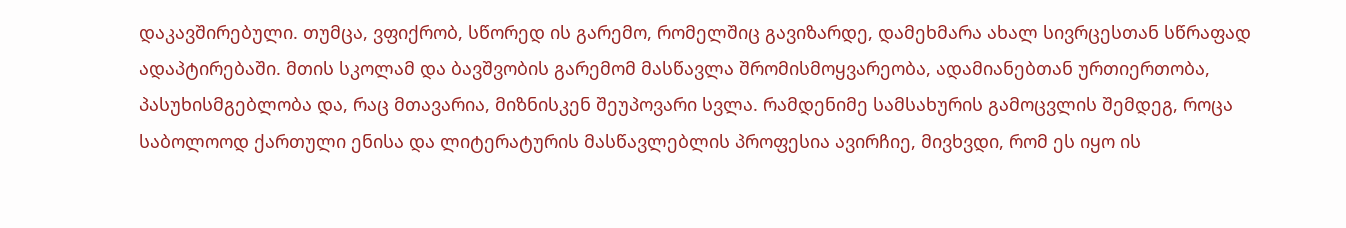დაკავშირებული. თუმცა, ვფიქრობ, სწორედ ის გარემო, რომელშიც გავიზარდე, დამეხმარა ახალ სივრცესთან სწრაფად ადაპტირებაში. მთის სკოლამ და ბავშვობის გარემომ მასწავლა შრომისმოყვარეობა, ადამიანებთან ურთიერთობა, პასუხისმგებლობა და, რაც მთავარია, მიზნისკენ შეუპოვარი სვლა. რამდენიმე სამსახურის გამოცვლის შემდეგ, როცა საბოლოოდ ქართული ენისა და ლიტერატურის მასწავლებლის პროფესია ავირჩიე, მივხვდი, რომ ეს იყო ის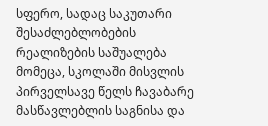სფერო, სადაც საკუთარი შესაძლებლობების რეალიზების საშუალება მომეცა, სკოლაში მისვლის პირველსავე წელს ჩავაბარე მასწავლებლის საგნისა და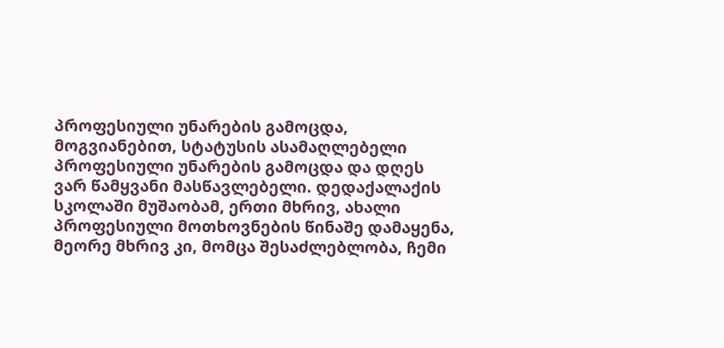პროფესიული უნარების გამოცდა, მოგვიანებით, სტატუსის ასამაღლებელი პროფესიული უნარების გამოცდა და დღეს ვარ წამყვანი მასწავლებელი. დედაქალაქის სკოლაში მუშაობამ, ერთი მხრივ, ახალი პროფესიული მოთხოვნების წინაშე დამაყენა, მეორე მხრივ კი, მომცა შესაძლებლობა, ჩემი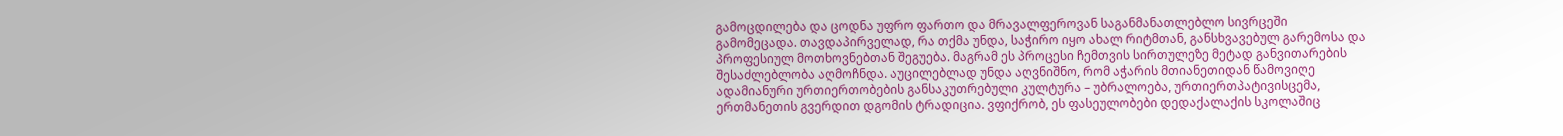გამოცდილება და ცოდნა უფრო ფართო და მრავალფეროვან საგანმანათლებლო სივრცეში გამომეცადა. თავდაპირველად, რა თქმა უნდა, საჭირო იყო ახალ რიტმთან, განსხვავებულ გარემოსა და პროფესიულ მოთხოვნებთან შეგუება. მაგრამ ეს პროცესი ჩემთვის სირთულეზე მეტად განვითარების შესაძლებლობა აღმოჩნდა. აუცილებლად უნდა აღვნიშნო, რომ აჭარის მთიანეთიდან წამოვიღე ადამიანური ურთიერთობების განსაკუთრებული კულტურა – უბრალოება, ურთიერთპატივისცემა, ერთმანეთის გვერდით დგომის ტრადიცია. ვფიქრობ, ეს ფასეულობები დედაქალაქის სკოლაშიც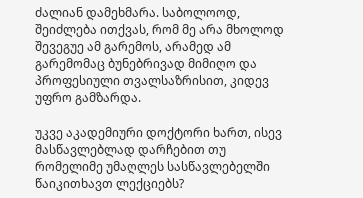ძალიან დამეხმარა. საბოლოოდ, შეიძლება ითქვას, რომ მე არა მხოლოდ შევეგუე ამ გარემოს, არამედ ამ გარემომაც ბუნებრივად მიმიღო და პროფესიული თვალსაზრისით, კიდევ უფრო გამზარდა.

უკვე აკადემიური დოქტორი ხართ, ისევ მასწავლებლად დარჩებით თუ რომელიმე უმაღლეს სასწავლებელში წაიკითხავთ ლექციებს?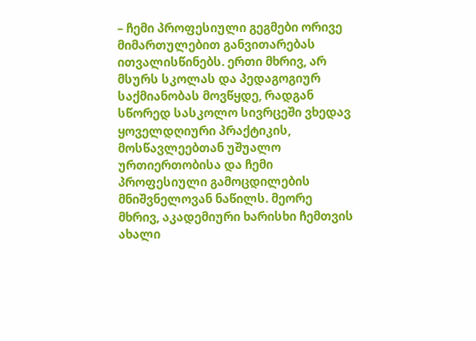– ჩემი პროფესიული გეგმები ორივე მიმართულებით განვითარებას ითვალისწინებს. ერთი მხრივ, არ მსურს სკოლას და პედაგოგიურ საქმიანობას მოვწყდე, რადგან სწორედ სასკოლო სივრცეში ვხედავ ყოველდღიური პრაქტიკის, მოსწავლეებთან უშუალო ურთიერთობისა და ჩემი პროფესიული გამოცდილების მნიშვნელოვან ნაწილს. მეორე მხრივ, აკადემიური ხარისხი ჩემთვის ახალი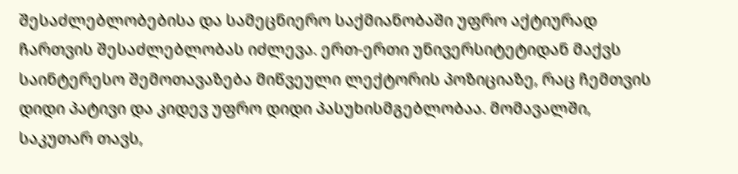შესაძლებლობებისა და სამეცნიერო საქმიანობაში უფრო აქტიურად ჩართვის შესაძლებლობას იძლევა. ერთ-ერთი უნივერსიტეტიდან მაქვს საინტერესო შემოთავაზება მიწვეული ლექტორის პოზიციაზე, რაც ჩემთვის დიდი პატივი და კიდევ უფრო დიდი პასუხისმგებლობაა. მომავალში, საკუთარ თავს,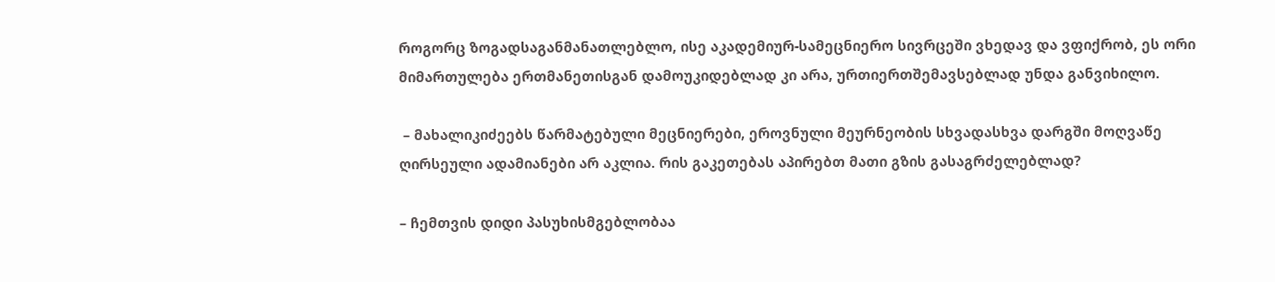როგორც ზოგადსაგანმანათლებლო, ისე აკადემიურ-სამეცნიერო სივრცეში ვხედავ და ვფიქრობ, ეს ორი მიმართულება ერთმანეთისგან დამოუკიდებლად კი არა, ურთიერთშემავსებლად უნდა განვიხილო.

 – მახალიკიძეებს წარმატებული მეცნიერები, ეროვნული მეურნეობის სხვადასხვა დარგში მოღვაწე ღირსეული ადამიანები არ აკლია. რის გაკეთებას აპირებთ მათი გზის გასაგრძელებლად?

– ჩემთვის დიდი პასუხისმგებლობაა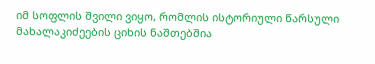იმ სოფლის შვილი ვიყო, რომლის ისტორიული წარსული მახალაკიძეების ციხის ნაშთებშია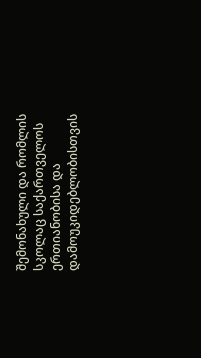შემონახული და რომლის სკოლაც საქართველოს ერთიანობისა და დამოუკიდებლობისთვის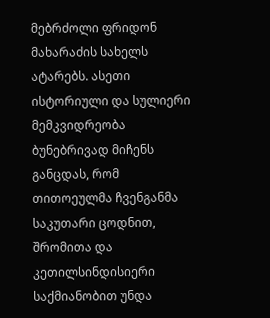მებრძოლი ფრიდონ მახარაძის სახელს ატარებს. ასეთი ისტორიული და სულიერი მემკვიდრეობა ბუნებრივად მიჩენს განცდას, რომ თითოეულმა ჩვენგანმა საკუთარი ცოდნით, შრომითა და კეთილსინდისიერი საქმიანობით უნდა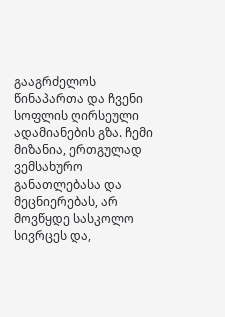გააგრძელოს წინაპართა და ჩვენი სოფლის ღირსეული ადამიანების გზა. ჩემი მიზანია, ერთგულად ვემსახურო განათლებასა და მეცნიერებას, არ მოვწყდე სასკოლო სივრცეს და,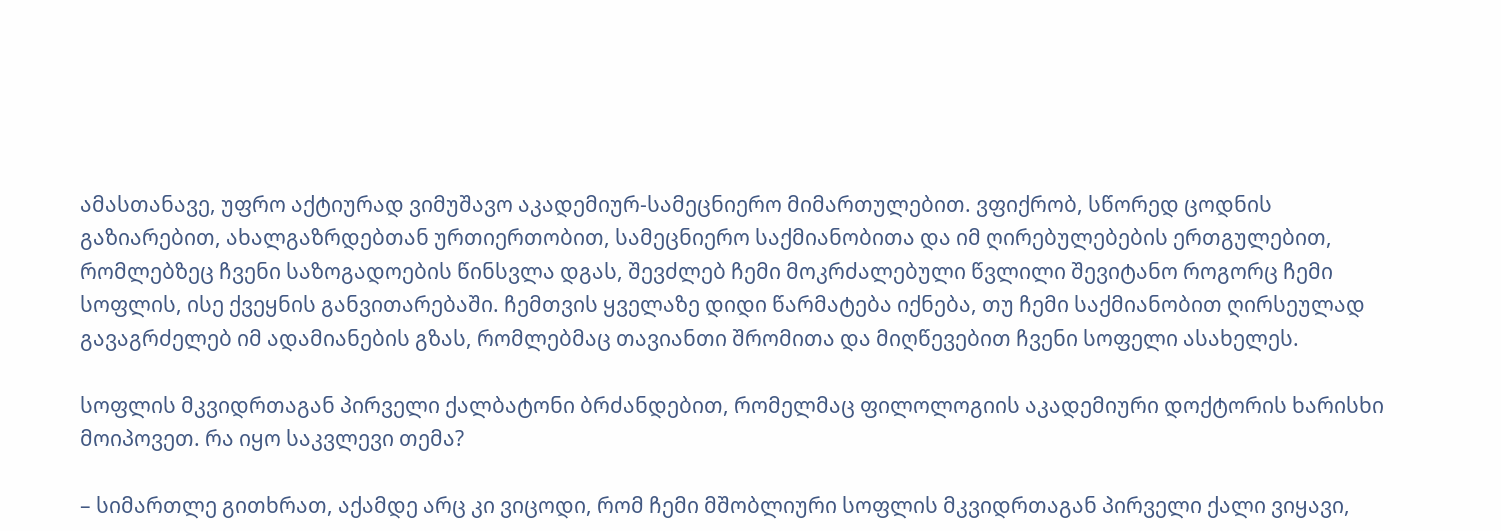ამასთანავე, უფრო აქტიურად ვიმუშავო აკადემიურ-სამეცნიერო მიმართულებით. ვფიქრობ, სწორედ ცოდნის გაზიარებით, ახალგაზრდებთან ურთიერთობით, სამეცნიერო საქმიანობითა და იმ ღირებულებების ერთგულებით, რომლებზეც ჩვენი საზოგადოების წინსვლა დგას, შევძლებ ჩემი მოკრძალებული წვლილი შევიტანო როგორც ჩემი სოფლის, ისე ქვეყნის განვითარებაში. ჩემთვის ყველაზე დიდი წარმატება იქნება, თუ ჩემი საქმიანობით ღირსეულად გავაგრძელებ იმ ადამიანების გზას, რომლებმაც თავიანთი შრომითა და მიღწევებით ჩვენი სოფელი ასახელეს.

სოფლის მკვიდრთაგან პირველი ქალბატონი ბრძანდებით, რომელმაც ფილოლოგიის აკადემიური დოქტორის ხარისხი მოიპოვეთ. რა იყო საკვლევი თემა?

– სიმართლე გითხრათ, აქამდე არც კი ვიცოდი, რომ ჩემი მშობლიური სოფლის მკვიდრთაგან პირველი ქალი ვიყავი,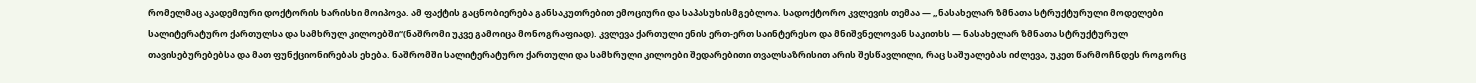რომელმაც აკადემიური დოქტორის ხარისხი მოიპოვა. ამ ფაქტის გაცნობიერება განსაკუთრებით ემოციური და საპასუხისმგებლოა. სადოქტორო კვლევის თემაა — „ნასახელარ ზმნათა სტრუქტურული მოდელები სალიტერატურო ქართულსა და სამხრულ კილოებში“(ნაშრომი უკვე გამოიცა მონოგრაფიად). კვლევა ქართული ენის ერთ-ერთ საინტერესო და მნიშვნელოვან საკითხს — ნასახელარ ზმნათა სტრუქტურულ თავისებურებებსა და მათ ფუნქციონირებას ეხება. ნაშრომში სალიტერატურო ქართული და სამხრული კილოები შედარებითი თვალსაზრისით არის შესწავლილი, რაც საშუალებას იძლევა, უკეთ წარმოჩნდეს როგორც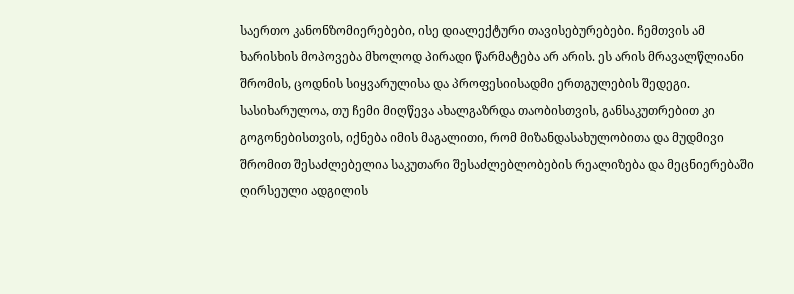საერთო კანონზომიერებები, ისე დიალექტური თავისებურებები. ჩემთვის ამ ხარისხის მოპოვება მხოლოდ პირადი წარმატება არ არის. ეს არის მრავალწლიანი შრომის, ცოდნის სიყვარულისა და პროფესიისადმი ერთგულების შედეგი. სასიხარულოა, თუ ჩემი მიღწევა ახალგაზრდა თაობისთვის, განსაკუთრებით კი გოგონებისთვის, იქნება იმის მაგალითი, რომ მიზანდასახულობითა და მუდმივი შრომით შესაძლებელია საკუთარი შესაძლებლობების რეალიზება და მეცნიერებაში ღირსეული ადგილის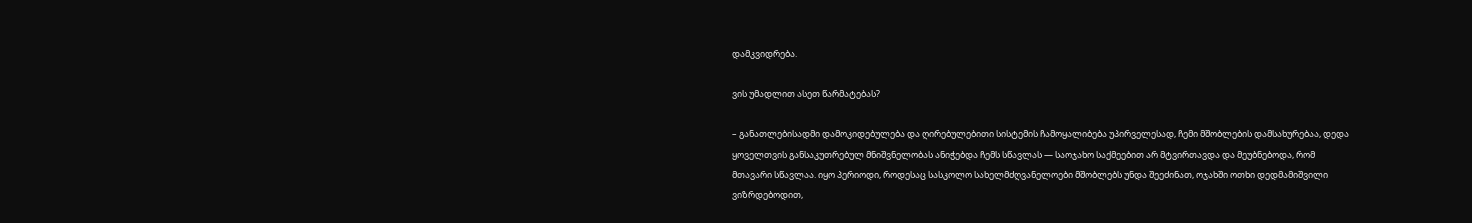დამკვიდრება.

ვის უმადლით ასეთ წარმატებას?

– განათლებისადმი დამოკიდებულება და ღირებულებითი სისტემის ჩამოყალიბება უპირველესად, ჩემი მშობლების დამსახურებაა, დედა ყოველთვის განსაკუთრებულ მნიშვნელობას ანიჭებდა ჩემს სწავლას — საოჯახო საქმეებით არ მტვირთავდა და მეუბნებოდა, რომ მთავარი სწავლაა. იყო პერიოდი, როდესაც სასკოლო სახელმძღვანელოები მშობლებს უნდა შეეძინათ, ოჯახში ოთხი დედმამიშვილი ვიზრდებოდით,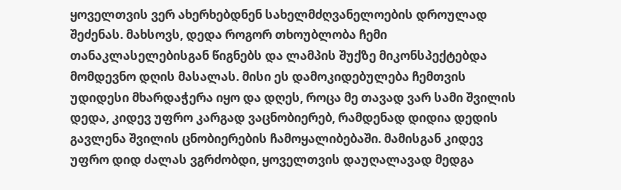ყოველთვის ვერ ახერხებდნენ სახელმძღვანელოების დროულად შეძენას. მახსოვს, დედა როგორ თხოუბლობა ჩემი თანაკლასელებისგან წიგნებს და ლამპის შუქზე მიკონსპექტებდა მომდევნო დღის მასალას. მისი ეს დამოკიდებულება ჩემთვის უდიდესი მხარდაჭერა იყო და დღეს, როცა მე თავად ვარ სამი შვილის დედა, კიდევ უფრო კარგად ვაცნობიერებ, რამდენად დიდია დედის გავლენა შვილის ცნობიერების ჩამოყალიბებაში. მამისგან კიდევ უფრო დიდ ძალას ვგრძობდი, ყოველთვის დაუღალავად მედგა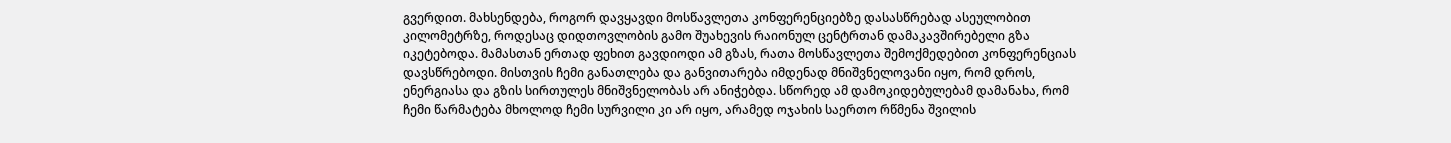გვერდით. მახსენდება, როგორ დავყავდი მოსწავლეთა კონფერენციებზე დასასწრებად ასეულობით კილომეტრზე, როდესაც დიდთოვლობის გამო შუახევის რაიონულ ცენტრთან დამაკავშირებელი გზა იკეტებოდა. მამასთან ერთად ფეხით გავდიოდი ამ გზას, რათა მოსწავლეთა შემოქმედებით კონფერენციას დავსწრებოდი. მისთვის ჩემი განათლება და განვითარება იმდენად მნიშვნელოვანი იყო, რომ დროს, ენერგიასა და გზის სირთულეს მნიშვნელობას არ ანიჭებდა. სწორედ ამ დამოკიდებულებამ დამანახა, რომ ჩემი წარმატება მხოლოდ ჩემი სურვილი კი არ იყო, არამედ ოჯახის საერთო რწმენა შვილის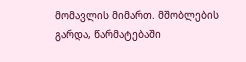მომავლის მიმართ. მშობლების გარდა, წარმატებაში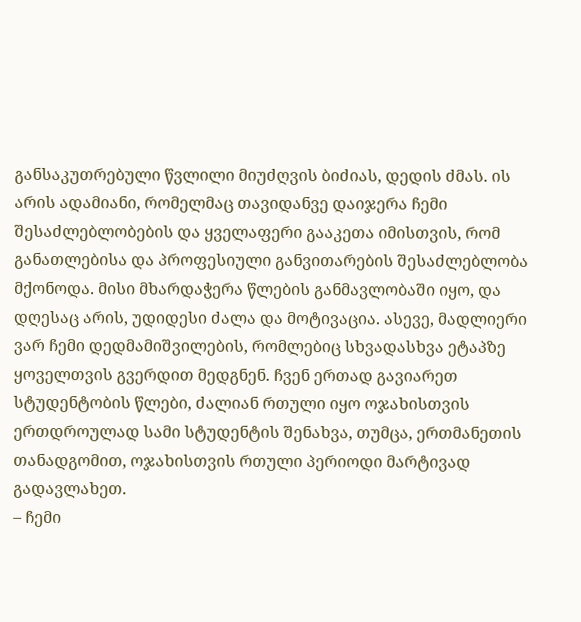განსაკუთრებული წვლილი მიუძღვის ბიძიას, დედის ძმას. ის არის ადამიანი, რომელმაც თავიდანვე დაიჯერა ჩემი შესაძლებლობების და ყველაფერი გააკეთა იმისთვის, რომ განათლებისა და პროფესიული განვითარების შესაძლებლობა მქონოდა. მისი მხარდაჭერა წლების განმავლობაში იყო, და დღესაც არის, უდიდესი ძალა და მოტივაცია. ასევე, მადლიერი ვარ ჩემი დედმამიშვილების, რომლებიც სხვადასხვა ეტაპზე ყოველთვის გვერდით მედგნენ. ჩვენ ერთად გავიარეთ სტუდენტობის წლები, ძალიან რთული იყო ოჯახისთვის ერთდროულად სამი სტუდენტის შენახვა, თუმცა, ერთმანეთის თანადგომით, ოჯახისთვის რთული პერიოდი მარტივად გადავლახეთ.
– ჩემი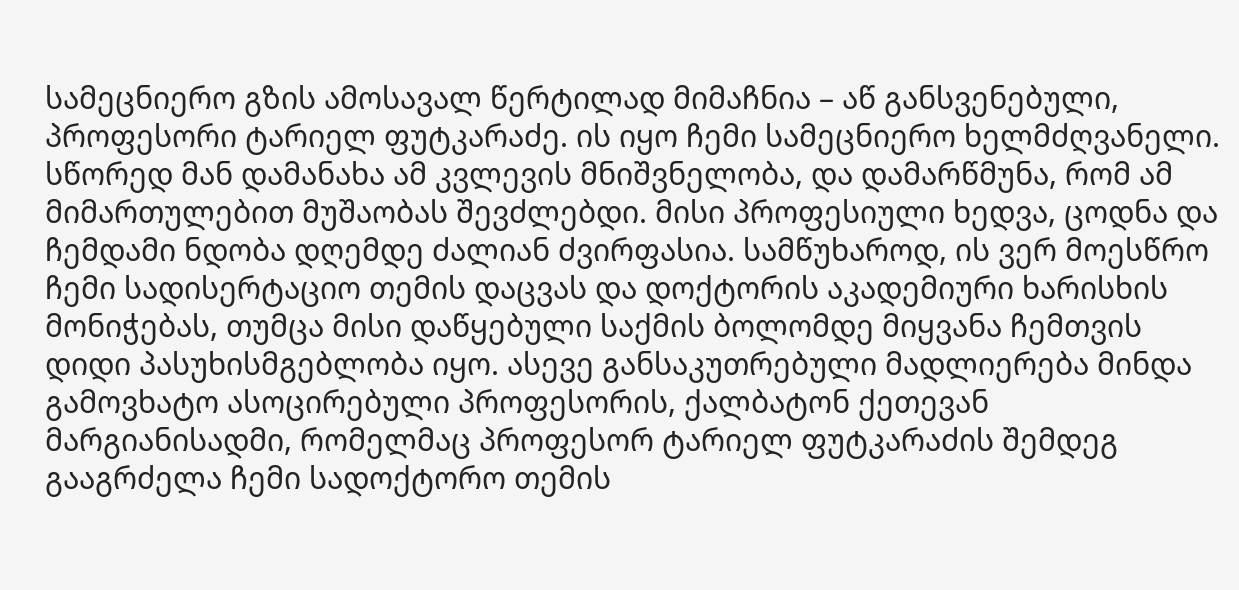სამეცნიერო გზის ამოსავალ წერტილად მიმაჩნია – აწ განსვენებული, პროფესორი ტარიელ ფუტკარაძე. ის იყო ჩემი სამეცნიერო ხელმძღვანელი. სწორედ მან დამანახა ამ კვლევის მნიშვნელობა, და დამარწმუნა, რომ ამ მიმართულებით მუშაობას შევძლებდი. მისი პროფესიული ხედვა, ცოდნა და ჩემდამი ნდობა დღემდე ძალიან ძვირფასია. სამწუხაროდ, ის ვერ მოესწრო ჩემი სადისერტაციო თემის დაცვას და დოქტორის აკადემიური ხარისხის მონიჭებას, თუმცა მისი დაწყებული საქმის ბოლომდე მიყვანა ჩემთვის დიდი პასუხისმგებლობა იყო. ასევე განსაკუთრებული მადლიერება მინდა გამოვხატო ასოცირებული პროფესორის, ქალბატონ ქეთევან მარგიანისადმი, რომელმაც პროფესორ ტარიელ ფუტკარაძის შემდეგ გააგრძელა ჩემი სადოქტორო თემის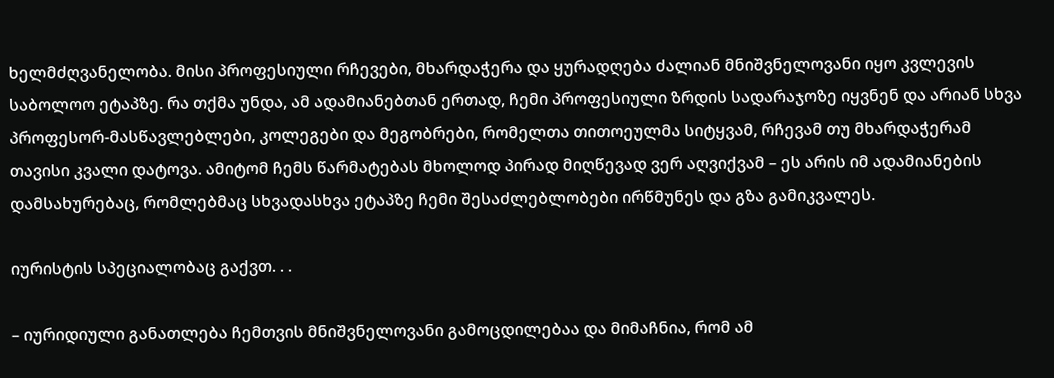ხელმძღვანელობა. მისი პროფესიული რჩევები, მხარდაჭერა და ყურადღება ძალიან მნიშვნელოვანი იყო კვლევის საბოლოო ეტაპზე. რა თქმა უნდა, ამ ადამიანებთან ერთად, ჩემი პროფესიული ზრდის სადარაჯოზე იყვნენ და არიან სხვა პროფესორ-მასწავლებლები, კოლეგები და მეგობრები, რომელთა თითოეულმა სიტყვამ, რჩევამ თუ მხარდაჭერამ თავისი კვალი დატოვა. ამიტომ ჩემს წარმატებას მხოლოდ პირად მიღწევად ვერ აღვიქვამ – ეს არის იმ ადამიანების დამსახურებაც, რომლებმაც სხვადასხვა ეტაპზე ჩემი შესაძლებლობები ირწმუნეს და გზა გამიკვალეს.

იურისტის სპეციალობაც გაქვთ. . .

– იურიდიული განათლება ჩემთვის მნიშვნელოვანი გამოცდილებაა და მიმაჩნია, რომ ამ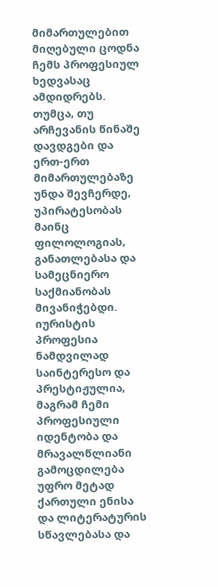მიმართულებით მიღებული ცოდნა ჩემს პროფესიულ ხედვასაც ამდიდრებს. თუმცა, თუ არჩევანის წინაშე დავდგები და ერთ-ერთ მიმართულებაზე უნდა შევჩერდე, უპირატესობას მაინც ფილოლოგიას, განათლებასა და სამეცნიერო საქმიანობას მივანიჭებდი. იურისტის პროფესია ნამდვილად საინტერესო და პრესტიჟულია, მაგრამ ჩემი პროფესიული იდენტობა და მრავალწლიანი გამოცდილება უფრო მეტად ქართული ენისა და ლიტერატურის სწავლებასა და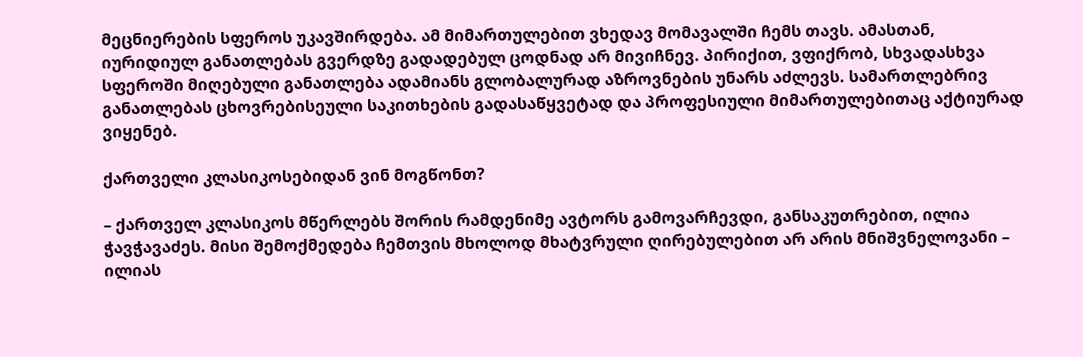მეცნიერების სფეროს უკავშირდება. ამ მიმართულებით ვხედავ მომავალში ჩემს თავს. ამასთან, იურიდიულ განათლებას გვერდზე გადადებულ ცოდნად არ მივიჩნევ. პირიქით, ვფიქრობ, სხვადასხვა სფეროში მიღებული განათლება ადამიანს გლობალურად აზროვნების უნარს აძლევს. სამართლებრივ განათლებას ცხოვრებისეული საკითხების გადასაწყვეტად და პროფესიული მიმართულებითაც აქტიურად ვიყენებ.

ქართველი კლასიკოსებიდან ვინ მოგწონთ?

– ქართველ კლასიკოს მწერლებს შორის რამდენიმე ავტორს გამოვარჩევდი, განსაკუთრებით, ილია ჭავჭავაძეს. მისი შემოქმედება ჩემთვის მხოლოდ მხატვრული ღირებულებით არ არის მნიშვნელოვანი – ილიას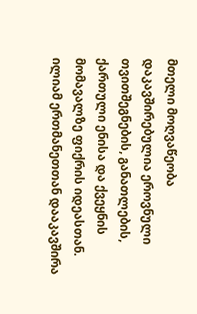მთელი მოღვაწეობა დაკავშირებულია ეროვნული თვითშეგნების, განათლების, ქართული ენისა და ქვეყნის მომავალზე ფიქრის იდეასთან. ილიამ ერთმანეთთან დააკავშირა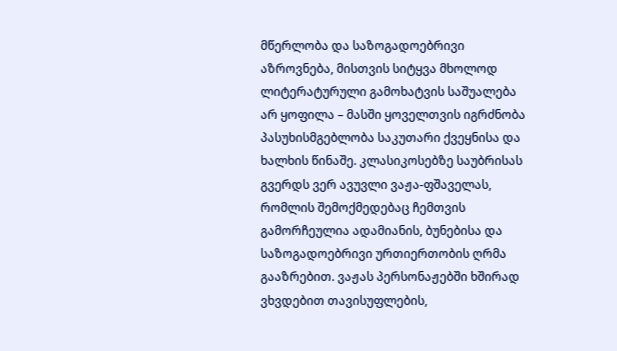მწერლობა და საზოგადოებრივი აზროვნება, მისთვის სიტყვა მხოლოდ ლიტერატურული გამოხატვის საშუალება არ ყოფილა – მასში ყოველთვის იგრძნობა პასუხისმგებლობა საკუთარი ქვეყნისა და ხალხის წინაშე. კლასიკოსებზე საუბრისას გვერდს ვერ ავუვლი ვაჟა-ფშაველას, რომლის შემოქმედებაც ჩემთვის გამორჩეულია ადამიანის, ბუნებისა და საზოგადოებრივი ურთიერთობის ღრმა გააზრებით. ვაჟას პერსონაჟებში ხშირად ვხვდებით თავისუფლების,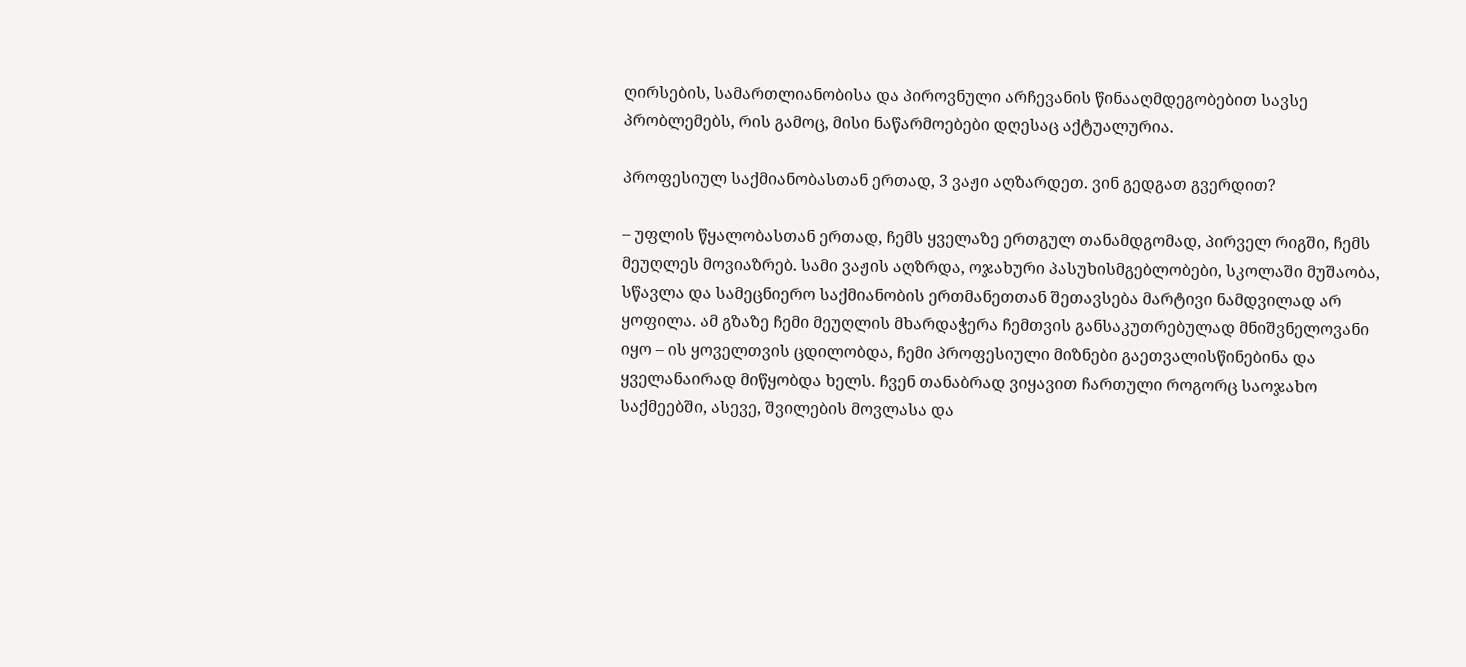ღირსების, სამართლიანობისა და პიროვნული არჩევანის წინააღმდეგობებით სავსე პრობლემებს, რის გამოც, მისი ნაწარმოებები დღესაც აქტუალურია.

პროფესიულ საქმიანობასთან ერთად, 3 ვაჟი აღზარდეთ. ვინ გედგათ გვერდით?

– უფლის წყალობასთან ერთად, ჩემს ყველაზე ერთგულ თანამდგომად, პირველ რიგში, ჩემს მეუღლეს მოვიაზრებ. სამი ვაჟის აღზრდა, ოჯახური პასუხისმგებლობები, სკოლაში მუშაობა, სწავლა და სამეცნიერო საქმიანობის ერთმანეთთან შეთავსება მარტივი ნამდვილად არ ყოფილა. ამ გზაზე ჩემი მეუღლის მხარდაჭერა ჩემთვის განსაკუთრებულად მნიშვნელოვანი იყო – ის ყოველთვის ცდილობდა, ჩემი პროფესიული მიზნები გაეთვალისწინებინა და ყველანაირად მიწყობდა ხელს. ჩვენ თანაბრად ვიყავით ჩართული როგორც საოჯახო საქმეებში, ასევე, შვილების მოვლასა და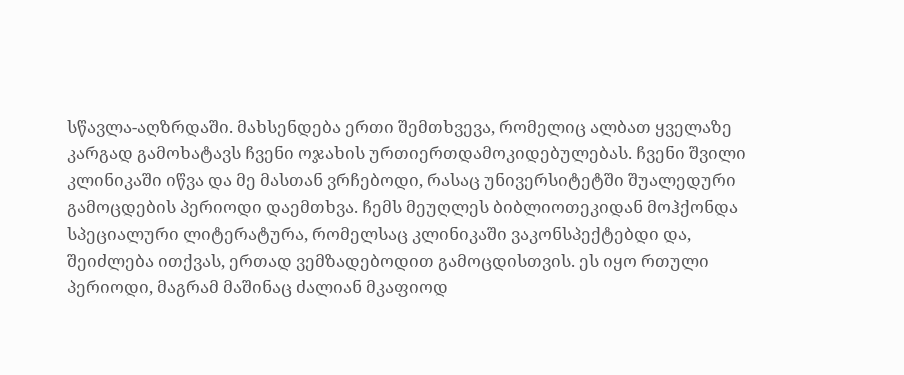სწავლა-აღზრდაში. მახსენდება ერთი შემთხვევა, რომელიც ალბათ ყველაზე კარგად გამოხატავს ჩვენი ოჯახის ურთიერთდამოკიდებულებას. ჩვენი შვილი კლინიკაში იწვა და მე მასთან ვრჩებოდი, რასაც უნივერსიტეტში შუალედური გამოცდების პერიოდი დაემთხვა. ჩემს მეუღლეს ბიბლიოთეკიდან მოჰქონდა სპეციალური ლიტერატურა, რომელსაც კლინიკაში ვაკონსპექტებდი და, შეიძლება ითქვას, ერთად ვემზადებოდით გამოცდისთვის. ეს იყო რთული პერიოდი, მაგრამ მაშინაც ძალიან მკაფიოდ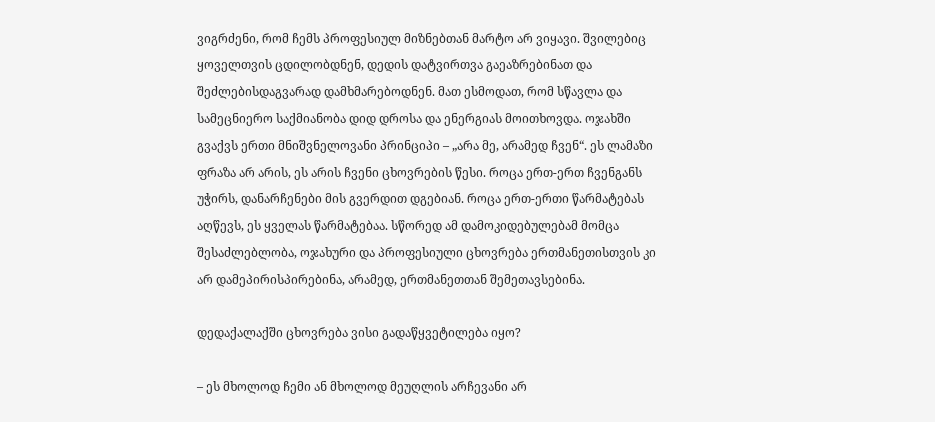ვიგრძენი, რომ ჩემს პროფესიულ მიზნებთან მარტო არ ვიყავი. შვილებიც ყოველთვის ცდილობდნენ, დედის დატვირთვა გაეაზრებინათ და შეძლებისდაგვარად დამხმარებოდნენ. მათ ესმოდათ, რომ სწავლა და სამეცნიერო საქმიანობა დიდ დროსა და ენერგიას მოითხოვდა. ოჯახში გვაქვს ერთი მნიშვნელოვანი პრინციპი – „არა მე, არამედ ჩვენ“. ეს ლამაზი ფრაზა არ არის, ეს არის ჩვენი ცხოვრების წესი. როცა ერთ-ერთ ჩვენგანს უჭირს, დანარჩენები მის გვერდით დგებიან. როცა ერთ-ერთი წარმატებას აღწევს, ეს ყველას წარმატებაა. სწორედ ამ დამოკიდებულებამ მომცა შესაძლებლობა, ოჯახური და პროფესიული ცხოვრება ერთმანეთისთვის კი არ დამეპირისპირებინა, არამედ, ერთმანეთთან შემეთავსებინა.

დედაქალაქში ცხოვრება ვისი გადაწყვეტილება იყო?

– ეს მხოლოდ ჩემი ან მხოლოდ მეუღლის არჩევანი არ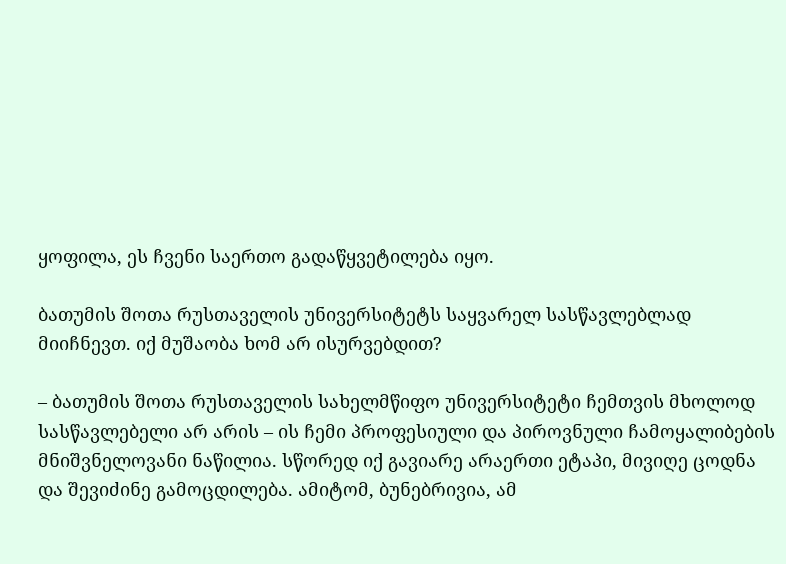ყოფილა, ეს ჩვენი საერთო გადაწყვეტილება იყო.

ბათუმის შოთა რუსთაველის უნივერსიტეტს საყვარელ სასწავლებლად მიიჩნევთ. იქ მუშაობა ხომ არ ისურვებდით?

– ბათუმის შოთა რუსთაველის სახელმწიფო უნივერსიტეტი ჩემთვის მხოლოდ სასწავლებელი არ არის – ის ჩემი პროფესიული და პიროვნული ჩამოყალიბების მნიშვნელოვანი ნაწილია. სწორედ იქ გავიარე არაერთი ეტაპი, მივიღე ცოდნა და შევიძინე გამოცდილება. ამიტომ, ბუნებრივია, ამ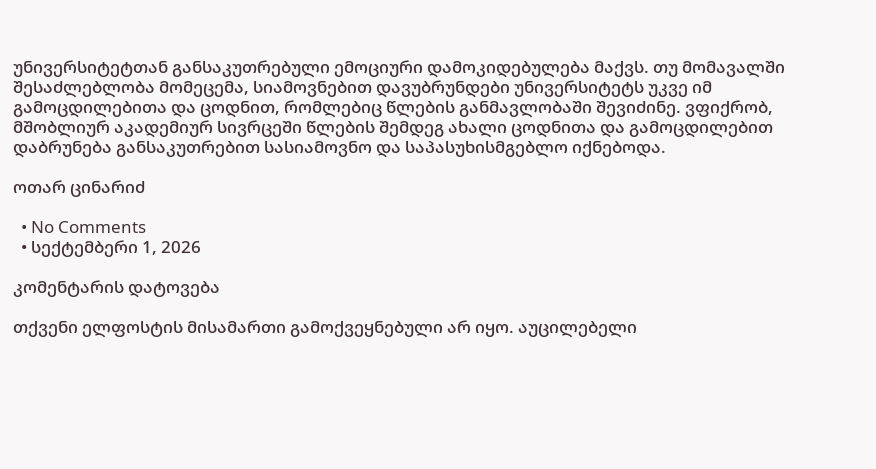უნივერსიტეტთან განსაკუთრებული ემოციური დამოკიდებულება მაქვს. თუ მომავალში შესაძლებლობა მომეცემა, სიამოვნებით დავუბრუნდები უნივერსიტეტს უკვე იმ გამოცდილებითა და ცოდნით, რომლებიც წლების განმავლობაში შევიძინე. ვფიქრობ, მშობლიურ აკადემიურ სივრცეში წლების შემდეგ ახალი ცოდნითა და გამოცდილებით დაბრუნება განსაკუთრებით სასიამოვნო და საპასუხისმგებლო იქნებოდა.

ოთარ ცინარიძ

  • No Comments
  • სექტემბერი 1, 2026

კომენტარის დატოვება

თქვენი ელფოსტის მისამართი გამოქვეყნებული არ იყო. აუცილებელი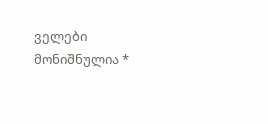ველები მონიშნულია *